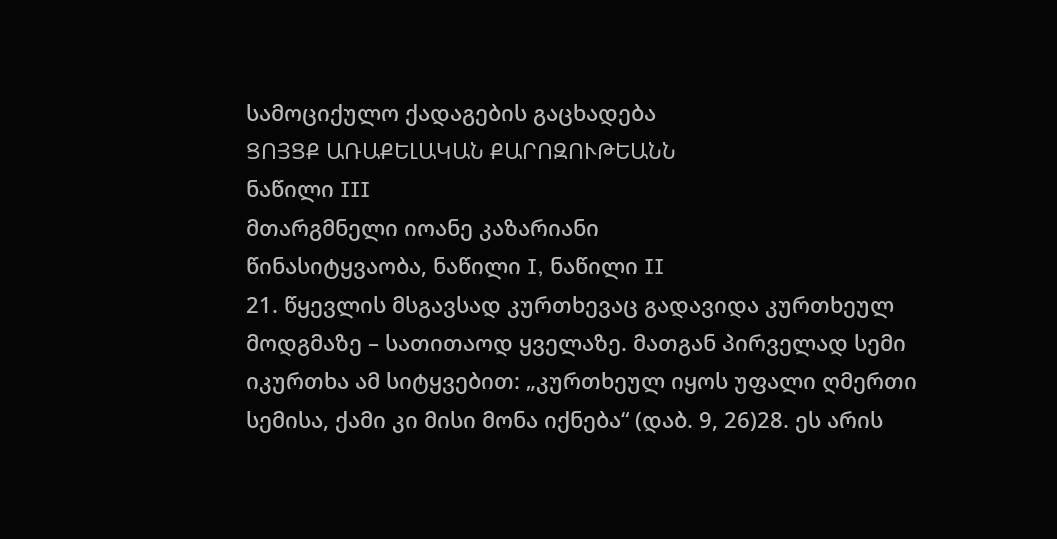სამოციქულო ქადაგების გაცხადება
ՑՈՅՑՔ ԱՌԱՔԵԼԱԿԱՆ ՔԱՐՈԶՈՒԹԵԱՆՆ
ნაწილი III
მთარგმნელი იოანე კაზარიანი
წინასიტყვაობა, ნაწილი I, ნაწილი II
21. წყევლის მსგავსად კურთხევაც გადავიდა კურთხეულ მოდგმაზე – სათითაოდ ყველაზე. მათგან პირველად სემი იკურთხა ამ სიტყვებით: „კურთხეულ იყოს უფალი ღმერთი სემისა, ქამი კი მისი მონა იქნება“ (დაბ. 9, 26)28. ეს არის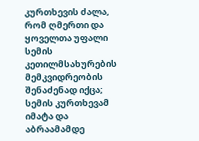კურთხევის ძალა, რომ ღმერთი და ყოველთა უფალი სემის კეთილმსახურების მემკვიდრეობის შენაძენად იქცა; სემის კურთხევამ იმატა და აბრაამამდე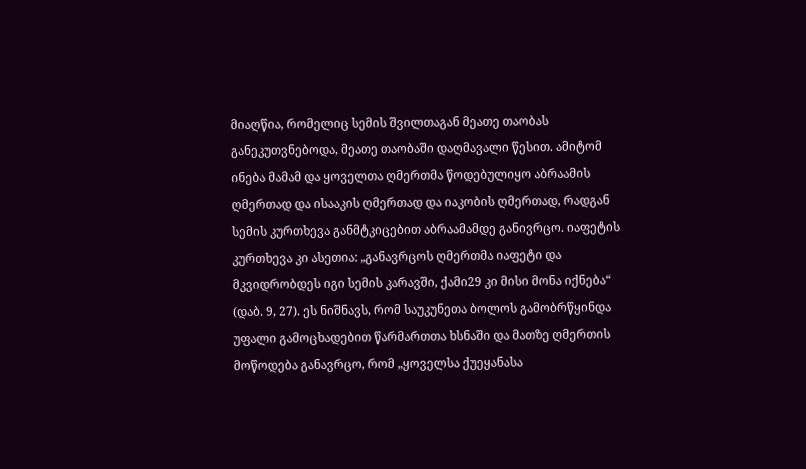მიაღწია, რომელიც სემის შვილთაგან მეათე თაობას განეკუთვნებოდა, მეათე თაობაში დაღმავალი წესით. ამიტომ ინება მამამ და ყოველთა ღმერთმა წოდებულიყო აბრაამის ღმერთად და ისააკის ღმერთად და იაკობის ღმერთად, რადგან სემის კურთხევა განმტკიცებით აბრაამამდე განივრცო. იაფეტის კურთხევა კი ასეთია: „განავრცოს ღმერთმა იაფეტი და მკვიდრობდეს იგი სემის კარავში, ქამი29 კი მისი მონა იქნება“ (დაბ. 9, 27). ეს ნიშნავს, რომ საუკუნეთა ბოლოს გამობრწყინდა უფალი გამოცხადებით წარმართთა ხსნაში და მათზე ღმერთის მოწოდება განავრცო, რომ „ყოველსა ქუეყანასა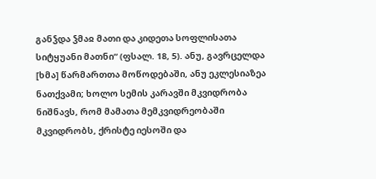განჴდა ჴმაჲ მათი და კიდეთა სოფლისათა სიტყუანი მათნი“ (ფსალ. 18, 5). ანუ, გავრცელდა [ხმა] წარმართთა მოწოდებაში, ანუ ეკლესიაზეა ნათქვამი; ხოლო სემის კარავში მკვიდრობა ნიშნავს, რომ მამათა მემკვიდრეობაში მკვიდრობს, ქრისტე იესოში და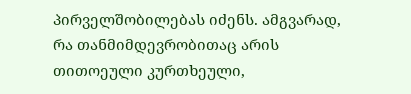პირველშობილებას იძენს. ამგვარად, რა თანმიმდევრობითაც არის თითოეული კურთხეული,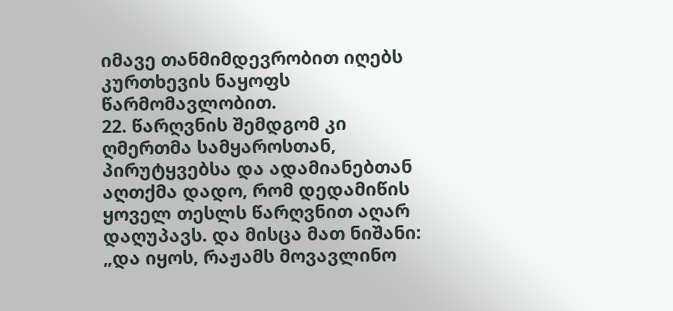იმავე თანმიმდევრობით იღებს კურთხევის ნაყოფს წარმომავლობით.
22. წარღვნის შემდგომ კი ღმერთმა სამყაროსთან, პირუტყვებსა და ადამიანებთან აღთქმა დადო, რომ დედამიწის ყოველ თესლს წარღვნით აღარ დაღუპავს. და მისცა მათ ნიშანი: „და იყოს, რაჟამს მოვავლინო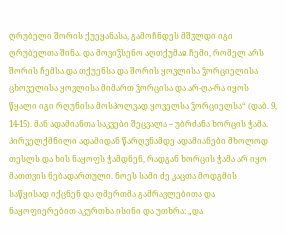ღრუბელი შორის ქუეყანასა, გამოჩნდეს მშჳლდი იგი ღრუბელთა შინა. და მოვიჴსენო აღთქუმაჲ ჩემი, რომელ არს შორის ჩემსა და თქუენსა და შორის ყოვლისა ჴორციელისა ცხოველისა ყოვლისა მიმართ ჴორცისა და არ-ღა-რა იყოს წყალი იგი რღუნისა მოსპოლვად ყოველსა ჴორციელსა“ (დაბ. 9, 14-15). მან ადამიანთა საკვები შეცვალა – უბრძანა ხორცის ჭამა. პირველქმნილი ადამიდან წარღვნამდე ადამიანები მხოლოდ თესლს და ხის ნაყოფს ჭამდნენ, რადგან ხორცის ჭამა არ იყო მათთვის ნებადართული. ნოეს სამი ძე კაცთა მოდგმის საწყისად იქცნენ და ღმერთმა გამრავლებითა და ნაყოფიერებით აკურთხა ისინი და უთხრა: „და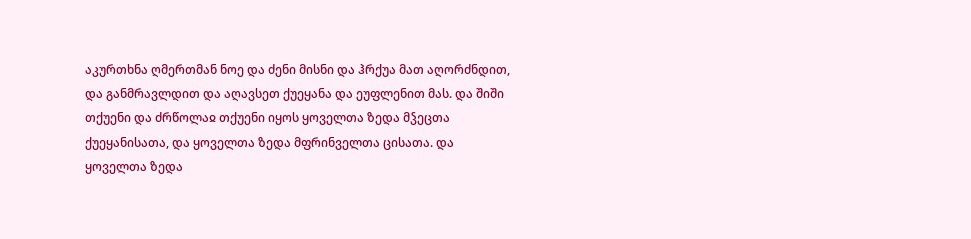აკურთხნა ღმერთმან ნოე და ძენი მისნი და ჰრქუა მათ აღორძნდით, და განმრავლდით და აღავსეთ ქუეყანა და ეუფლენით მას. და შიში თქუენი და ძრწოლაჲ თქუენი იყოს ყოველთა ზედა მჴეცთა ქუეყანისათა, და ყოველთა ზედა მფრინველთა ცისათა. და ყოველთა ზედა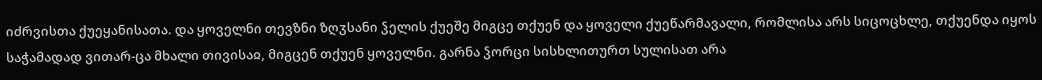იძრვისთა ქუეყანისათა. და ყოველნი თევზნი ზღჳსანი ჴელის ქუეშე მიგცე თქუენ და ყოველი ქუეწარმავალი, რომლისა არს სიცოცხლე, თქუენდა იყოს საჭამადად ვითარ-ცა მხალი თივისაჲ, მიგცენ თქუენ ყოველნი. გარნა ჴორცი სისხლითურთ სულისათ არა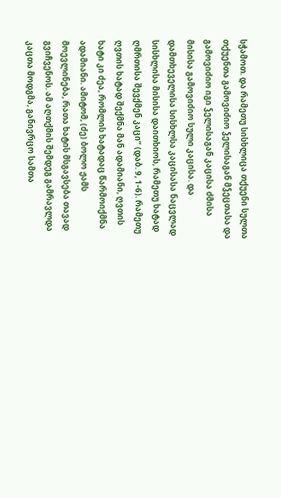სჭამოთ. და რამეთუ სისხლიცა თქუენი სულთა თქუენთა გამოვიძიო ჴელისაგან მჴეცთასა და გამოვიძიო იგი ჴელისაგან კაცისა ძმისა მისისა გამოვიძიო სული კაცისა. და დამთხეველისა სისხლსა კაცისასა ნაცვლად სისხლისა მისისა დაითხიოს, რამეთუ ხატად ღმრთისა შევქმენ კაცი“ (დაბ. 9, 1-6). რამეთუ ღვთის ხატად შექმნა მან ადამიანი, ღვთის ხატი კი ძეა, რომლის ხატადაც წარმოიქმნა ადამიანი. ამიტომ, (ძე) ბოლო ჟამს მოევლინება, რათა ხატის მსგავსება თავად გვიჩვენოს. ამ აღთქმის შემდეგ გამრავლდა კაცთა მოდგმა, განივრცო სამთა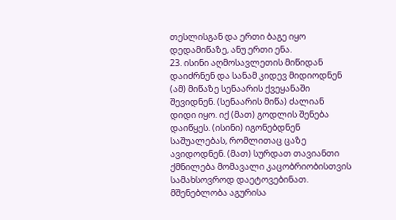თესლისგან და ერთი ბაგე იყო დედამიწაზე, ანუ ერთი ენა.
23. ისინი აღმოსავლეთის მიწიდან დაიძრნენ და სანამ კიდევ მიდიოდნენ (ამ) მიწაზე სენაარის ქვეყანაში შევიდნენ. (სენაარის მიწა) ძალიან დიდი იყო. იქ (მათ) გოდლის შენება დაიწყეს. (ისინი) იგონებდნენ საშუალებას, რომლითაც ცაზე ავიდოდნენ. (მათ) სურდათ თავიანთი ქმნილება მომავალი კაცობრიობისთვის სამახსოვროდ დაეტოვებინათ. მშენებლობა აგურისა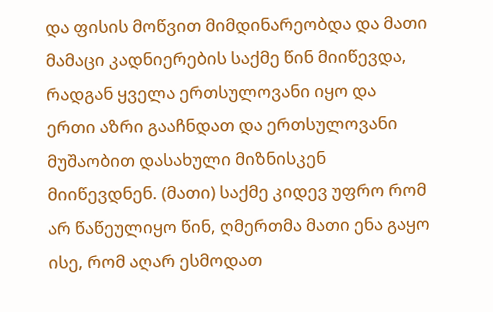და ფისის მოწვით მიმდინარეობდა და მათი მამაცი კადნიერების საქმე წინ მიიწევდა, რადგან ყველა ერთსულოვანი იყო და ერთი აზრი გააჩნდათ და ერთსულოვანი მუშაობით დასახული მიზნისკენ მიიწევდნენ. (მათი) საქმე კიდევ უფრო რომ არ წაწეულიყო წინ, ღმერთმა მათი ენა გაყო ისე, რომ აღარ ესმოდათ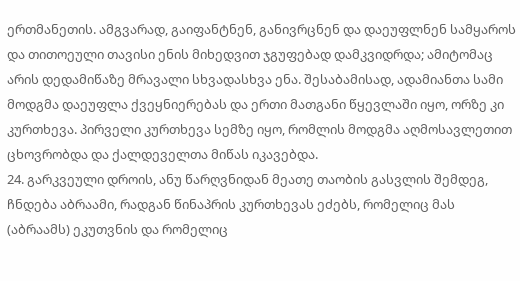ერთმანეთის. ამგვარად, გაიფანტნენ, განივრცნენ და დაეუფლნენ სამყაროს და თითოეული თავისი ენის მიხედვით ჯგუფებად დამკვიდრდა; ამიტომაც არის დედამიწაზე მრავალი სხვადასხვა ენა. შესაბამისად, ადამიანთა სამი მოდგმა დაეუფლა ქვეყნიერებას და ერთი მათგანი წყევლაში იყო, ორზე კი კურთხევა. პირველი კურთხევა სემზე იყო, რომლის მოდგმა აღმოსავლეთით ცხოვრობდა და ქალდეველთა მიწას იკავებდა.
24. გარკვეული დროის, ანუ წარღვნიდან მეათე თაობის გასვლის შემდეგ, ჩნდება აბრაამი, რადგან წინაპრის კურთხევას ეძებს, რომელიც მას (აბრაამს) ეკუთვნის და რომელიც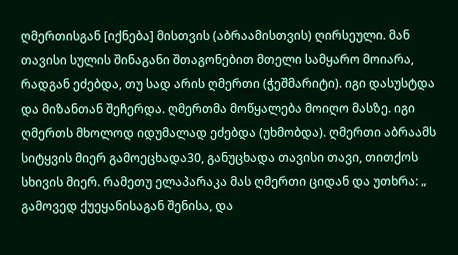ღმერთისგან [იქნება] მისთვის (აბრაამისთვის) ღირსეული. მან თავისი სულის შინაგანი შთაგონებით მთელი სამყარო მოიარა, რადგან ეძებდა, თუ სად არის ღმერთი (ჭეშმარიტი). იგი დასუსტდა და მიზანთან შეჩერდა. ღმერთმა მოწყალება მოიღო მასზე. იგი ღმერთს მხოლოდ იდუმალად ეძებდა (უხმობდა). ღმერთი აბრაამს სიტყვის მიერ გამოეცხადა30, განუცხადა თავისი თავი, თითქოს სხივის მიერ. რამეთუ ელაპარაკა მას ღმერთი ციდან და უთხრა: „ გამოვედ ქუეყანისაგან შენისა, და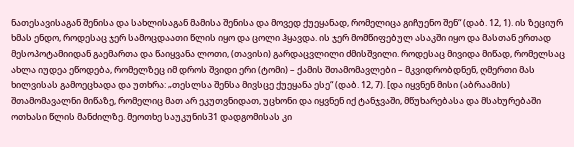ნათესავისაგან შენისა და სახლისაგან მამისა შენისა და მოვედ ქუეყანად, რომელიცა გიჩუენო შენ“ (დაბ. 12, 1). ის ზეციურ ხმას ენდო, როდესაც ჯერ სამოცდაათი წლის იყო და ცოლი ჰყავდა. ის ჯერ მომწიფებულ ასაკში იყო და მასთან ერთად მესოპოტამიიდან გაემართა და წაიყვანა ლოთი, (თავისი) გარდაცვლილი ძმისშვილი. როდესაც მივიდა მიწად, რომელსაც ახლა იუდეა ეწოდება, რომელზეც იმ დროს შვიდი ერი (ტომი) – ქამის შთამომავლები – მკვიდრობდნენ, ღმერთი მას ხილვისას გამოეცხადა და უთხრა: „თესლსა შენსა მივსცე ქუეყანა ესე“ (დაბ. 12, 7). [და იყვნენ მისი (აბრაამის) შთამომავალნი მიწაზე, რომელიც მათ არ ეკუთვნიდათ, უცხონი და იყვნენ იქ ტანჯვაში, მწუხარებასა და მსახურებაში ოთხასი წლის მანძილზე. მეოთხე საუკუნის31 დადგომისას კი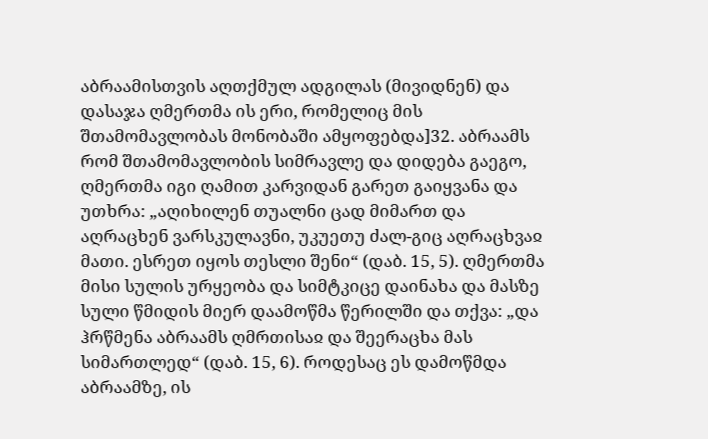აბრაამისთვის აღთქმულ ადგილას (მივიდნენ) და დასაჯა ღმერთმა ის ერი, რომელიც მის შთამომავლობას მონობაში ამყოფებდა]32. აბრაამს რომ შთამომავლობის სიმრავლე და დიდება გაეგო, ღმერთმა იგი ღამით კარვიდან გარეთ გაიყვანა და უთხრა: „აღიხილენ თუალნი ცად მიმართ და აღრაცხენ ვარსკულავნი, უკუეთუ ძალ-გიც აღრაცხვაჲ მათი. ესრეთ იყოს თესლი შენი“ (დაბ. 15, 5). ღმერთმა მისი სულის ურყეობა და სიმტკიცე დაინახა და მასზე სული წმიდის მიერ დაამოწმა წერილში და თქვა: „და ჰრწმენა აბრაამს ღმრთისაჲ და შეერაცხა მას სიმართლედ“ (დაბ. 15, 6). როდესაც ეს დამოწმდა აბრაამზე, ის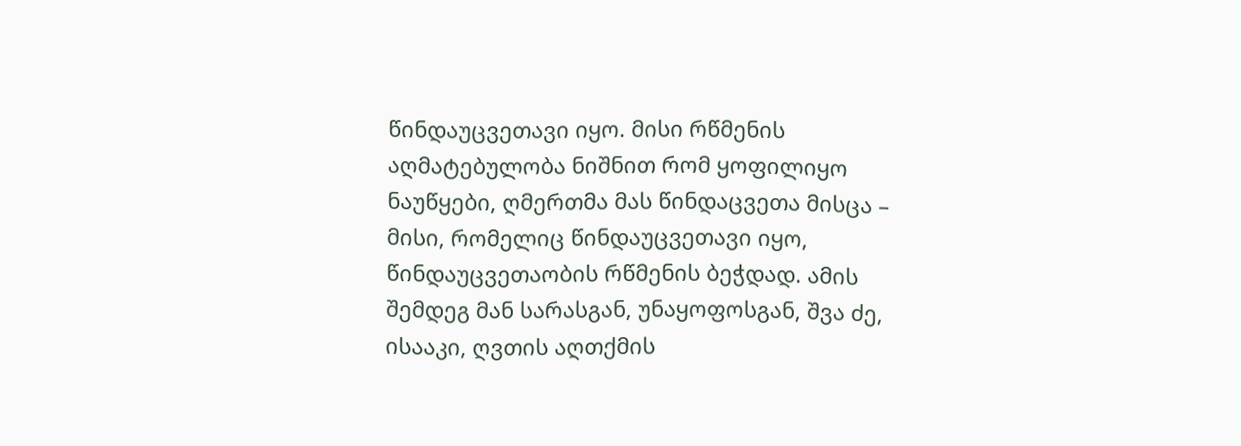წინდაუცვეთავი იყო. მისი რწმენის აღმატებულობა ნიშნით რომ ყოფილიყო ნაუწყები, ღმერთმა მას წინდაცვეთა მისცა – მისი, რომელიც წინდაუცვეთავი იყო, წინდაუცვეთაობის რწმენის ბეჭდად. ამის შემდეგ მან სარასგან, უნაყოფოსგან, შვა ძე, ისააკი, ღვთის აღთქმის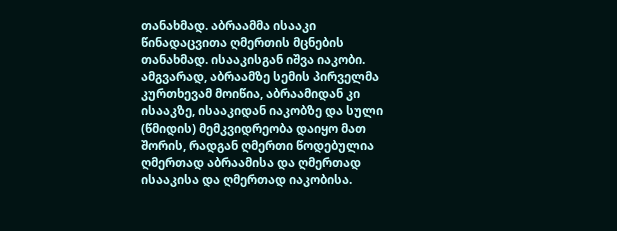თანახმად. აბრაამმა ისააკი წინადაცვითა ღმერთის მცნების თანახმად. ისააკისგან იშვა იაკობი. ამგვარად, აბრაამზე სემის პირველმა კურთხევამ მოიწია, აბრაამიდან კი ისააკზე, ისააკიდან იაკობზე და სული (წმიდის) მემკვიდრეობა დაიყო მათ შორის, რადგან ღმერთი წოდებულია ღმერთად აბრაამისა და ღმერთად ისააკისა და ღმერთად იაკობისა.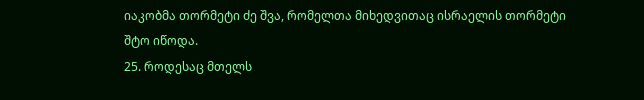იაკობმა თორმეტი ძე შვა, რომელთა მიხედვითაც ისრაელის თორმეტი შტო იწოდა.
25. როდესაც მთელს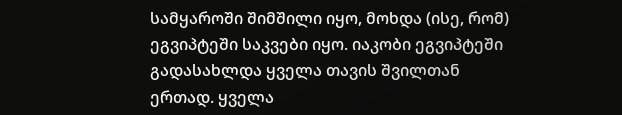სამყაროში შიმშილი იყო, მოხდა (ისე, რომ) ეგვიპტეში საკვები იყო. იაკობი ეგვიპტეში გადასახლდა ყველა თავის შვილთან ერთად. ყველა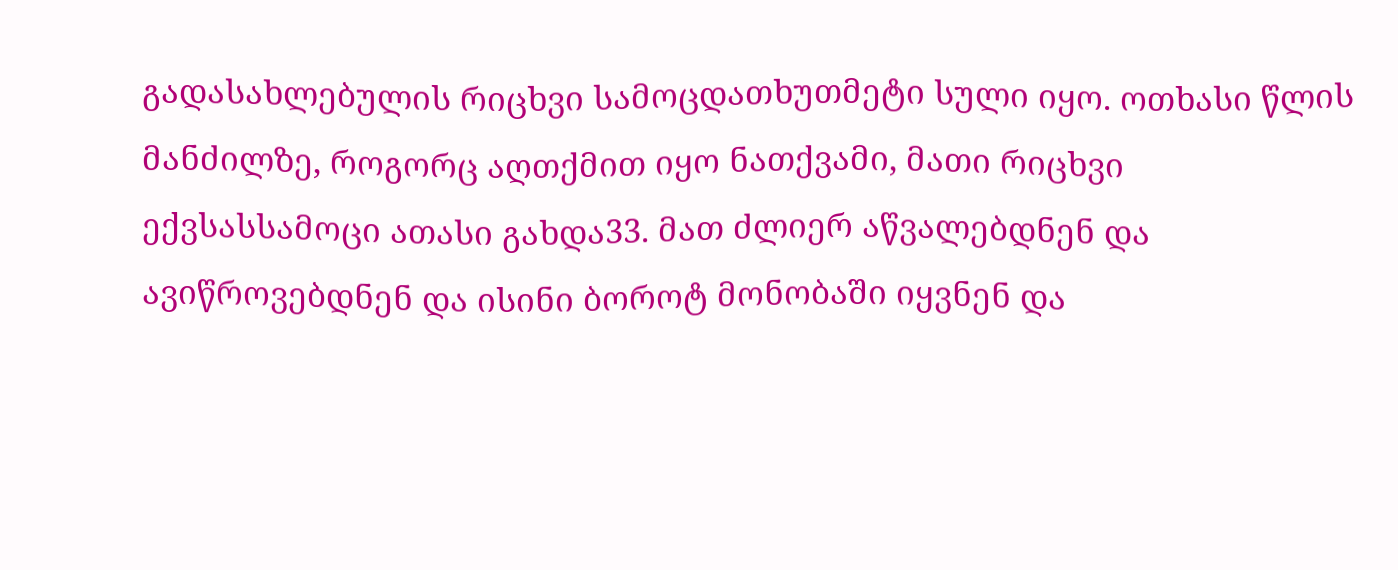გადასახლებულის რიცხვი სამოცდათხუთმეტი სული იყო. ოთხასი წლის მანძილზე, როგორც აღთქმით იყო ნათქვამი, მათი რიცხვი ექვსასსამოცი ათასი გახდა33. მათ ძლიერ აწვალებდნენ და ავიწროვებდნენ და ისინი ბოროტ მონობაში იყვნენ და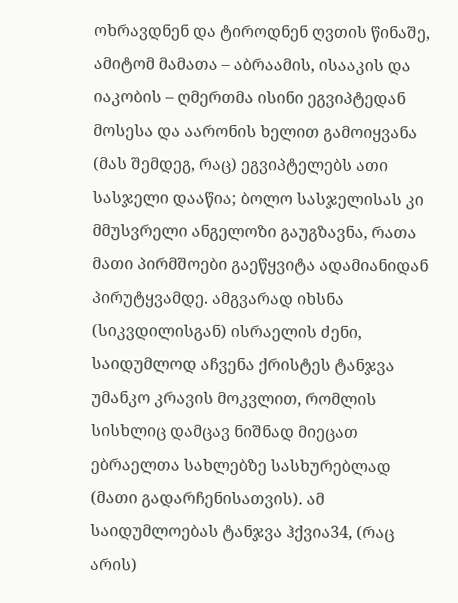ოხრავდნენ და ტიროდნენ ღვთის წინაშე, ამიტომ მამათა – აბრაამის, ისააკის და იაკობის – ღმერთმა ისინი ეგვიპტედან მოსესა და აარონის ხელით გამოიყვანა (მას შემდეგ, რაც) ეგვიპტელებს ათი სასჯელი დააწია; ბოლო სასჯელისას კი მმუსვრელი ანგელოზი გაუგზავნა, რათა მათი პირმშოები გაეწყვიტა ადამიანიდან პირუტყვამდე. ამგვარად იხსნა (სიკვდილისგან) ისრაელის ძენი, საიდუმლოდ აჩვენა ქრისტეს ტანჯვა უმანკო კრავის მოკვლით, რომლის სისხლიც დამცავ ნიშნად მიეცათ ებრაელთა სახლებზე სასხურებლად (მათი გადარჩენისათვის). ამ საიდუმლოებას ტანჯვა ჰქვია34, (რაც არის)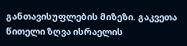განთავისუფლების მიზეზი. გაკვეთა წითელი ზღვა ისრაელის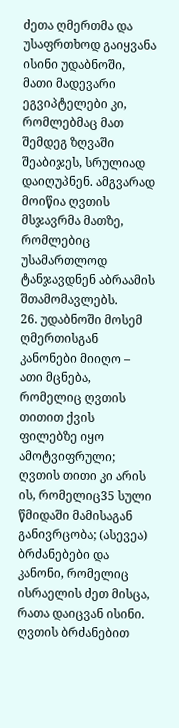ძეთა ღმერთმა და უსაფრთხოდ გაიყვანა ისინი უდაბნოში, მათი მადევარი ეგვიპტელები კი, რომლებმაც მათ შემდეგ ზღვაში შეაბიჯეს, სრულიად დაიღუპნენ. ამგვარად მოიწია ღვთის მსჯავრმა მათზე, რომლებიც უსამართლოდ ტანჯავდნენ აბრაამის შთამომავლებს.
26. უდაბნოში მოსემ ღმერთისგან კანონები მიიღო – ათი მცნება, რომელიც ღვთის თითით ქვის ფილებზე იყო ამოტვიფრული; ღვთის თითი კი არის ის, რომელიც35 სული წმიდაში მამისაგან განივრცობა; (ასევეა) ბრძანებები და კანონი, რომელიც ისრაელის ძეთ მისცა, რათა დაიცვან ისინი. ღვთის ბრძანებით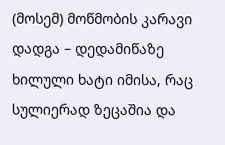(მოსემ) მოწმობის კარავი დადგა – დედამიწაზე ხილული ხატი იმისა, რაც სულიერად ზეცაშია და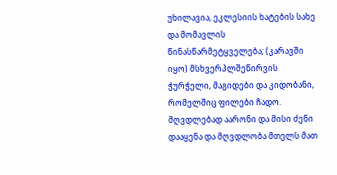უხილავია, ეკლესიის ხატების სახე და მომავლის წინასწარმეტყველება; (კარავში იყო) მსხვერპლშეწირვის ჭურჭელი, მაგიდები და კიდობანი, რომელშიც ფილები ჩადო. მღვდლებად აარონი და მისი ძენი დააყენა და მღვდლობა მთელს მათ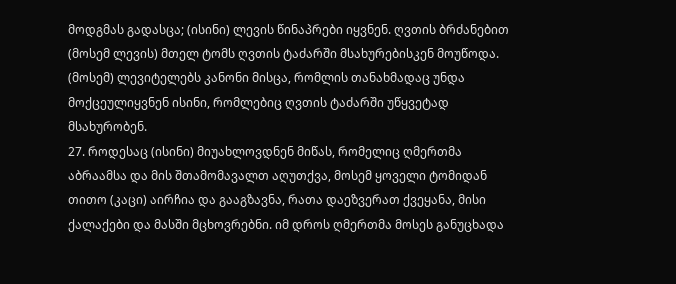მოდგმას გადასცა; (ისინი) ლევის წინაპრები იყვნენ. ღვთის ბრძანებით (მოსემ ლევის) მთელ ტომს ღვთის ტაძარში მსახურებისკენ მოუწოდა. (მოსემ) ლევიტელებს კანონი მისცა, რომლის თანახმადაც უნდა მოქცეულიყვნენ ისინი, რომლებიც ღვთის ტაძარში უწყვეტად მსახურობენ.
27. როდესაც (ისინი) მიუახლოვდნენ მიწას, რომელიც ღმერთმა აბრაამსა და მის შთამომავალთ აღუთქვა, მოსემ ყოველი ტომიდან თითო (კაცი) აირჩია და გააგზავნა, რათა დაეზვერათ ქვეყანა, მისი ქალაქები და მასში მცხოვრებნი. იმ დროს ღმერთმა მოსეს განუცხადა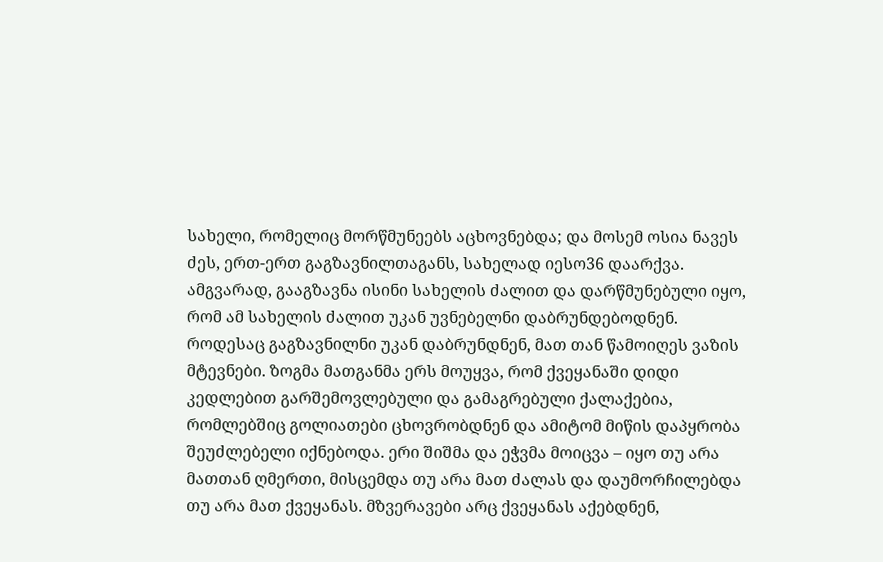სახელი, რომელიც მორწმუნეებს აცხოვნებდა; და მოსემ ოსია ნავეს ძეს, ერთ-ერთ გაგზავნილთაგანს, სახელად იესო36 დაარქვა. ამგვარად, გააგზავნა ისინი სახელის ძალით და დარწმუნებული იყო, რომ ამ სახელის ძალით უკან უვნებელნი დაბრუნდებოდნენ. როდესაც გაგზავნილნი უკან დაბრუნდნენ, მათ თან წამოიღეს ვაზის მტევნები. ზოგმა მათგანმა ერს მოუყვა, რომ ქვეყანაში დიდი კედლებით გარშემოვლებული და გამაგრებული ქალაქებია, რომლებშიც გოლიათები ცხოვრობდნენ და ამიტომ მიწის დაპყრობა შეუძლებელი იქნებოდა. ერი შიშმა და ეჭვმა მოიცვა – იყო თუ არა მათთან ღმერთი, მისცემდა თუ არა მათ ძალას და დაუმორჩილებდა თუ არა მათ ქვეყანას. მზვერავები არც ქვეყანას აქებდნენ,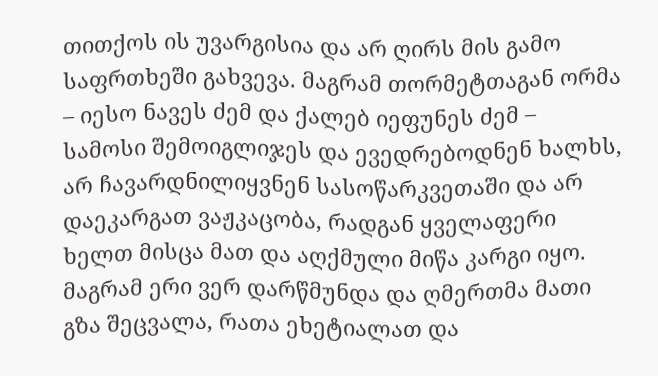თითქოს ის უვარგისია და არ ღირს მის გამო საფრთხეში გახვევა. მაგრამ თორმეტთაგან ორმა – იესო ნავეს ძემ და ქალებ იეფუნეს ძემ – სამოსი შემოიგლიჯეს და ევედრებოდნენ ხალხს, არ ჩავარდნილიყვნენ სასოწარკვეთაში და არ დაეკარგათ ვაჟკაცობა, რადგან ყველაფერი ხელთ მისცა მათ და აღქმული მიწა კარგი იყო. მაგრამ ერი ვერ დარწმუნდა და ღმერთმა მათი გზა შეცვალა, რათა ეხეტიალათ და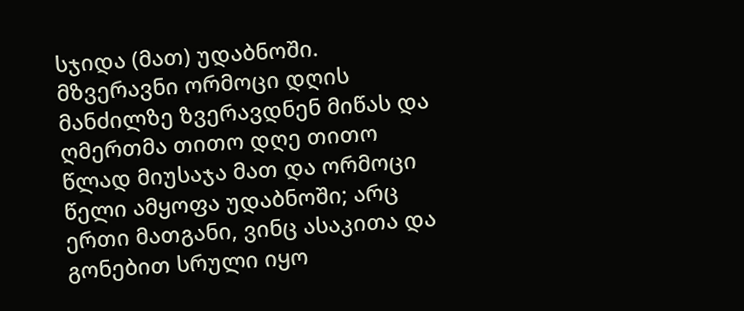სჯიდა (მათ) უდაბნოში. მზვერავნი ორმოცი დღის მანძილზე ზვერავდნენ მიწას და ღმერთმა თითო დღე თითო წლად მიუსაჯა მათ და ორმოცი წელი ამყოფა უდაბნოში; არც ერთი მათგანი, ვინც ასაკითა და გონებით სრული იყო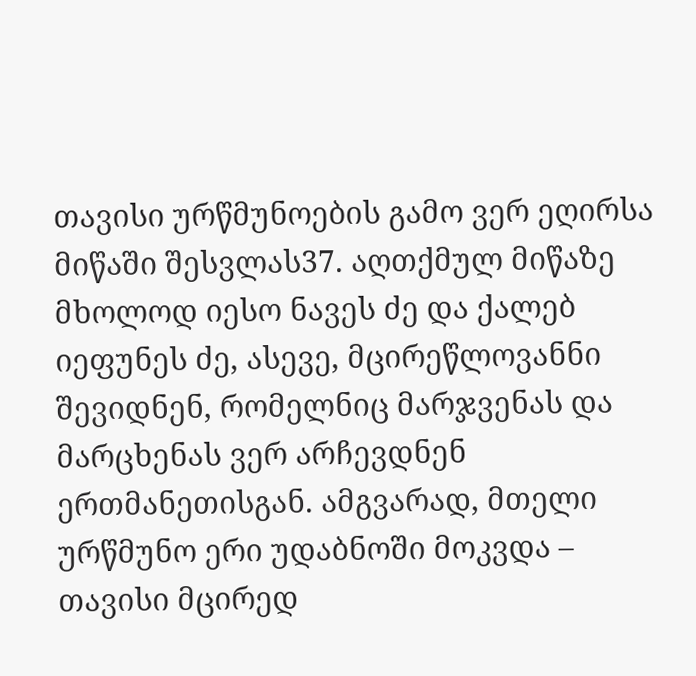თავისი ურწმუნოების გამო ვერ ეღირსა მიწაში შესვლას37. აღთქმულ მიწაზე მხოლოდ იესო ნავეს ძე და ქალებ იეფუნეს ძე, ასევე, მცირეწლოვანნი შევიდნენ, რომელნიც მარჯვენას და მარცხენას ვერ არჩევდნენ ერთმანეთისგან. ამგვარად, მთელი ურწმუნო ერი უდაბნოში მოკვდა – თავისი მცირედ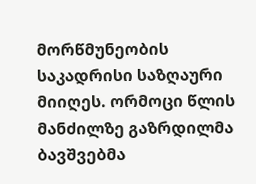მორწმუნეობის საკადრისი საზღაური მიიღეს. ორმოცი წლის მანძილზე გაზრდილმა ბავშვებმა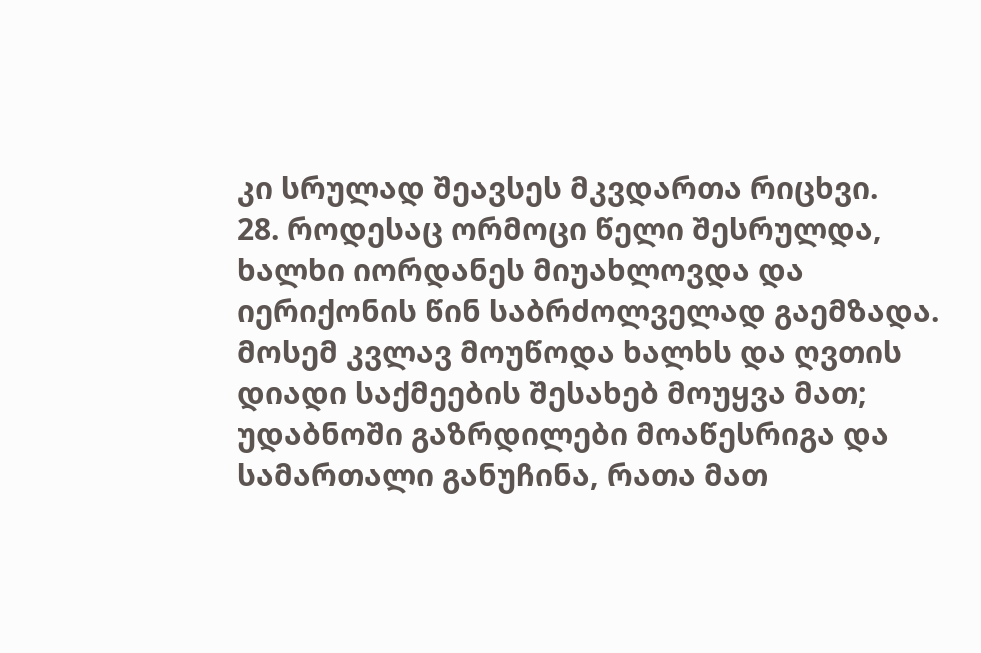კი სრულად შეავსეს მკვდართა რიცხვი.
28. როდესაც ორმოცი წელი შესრულდა, ხალხი იორდანეს მიუახლოვდა და იერიქონის წინ საბრძოლველად გაემზადა. მოსემ კვლავ მოუწოდა ხალხს და ღვთის დიადი საქმეების შესახებ მოუყვა მათ; უდაბნოში გაზრდილები მოაწესრიგა და სამართალი განუჩინა, რათა მათ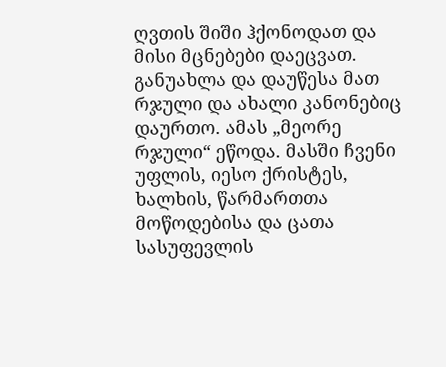ღვთის შიში ჰქონოდათ და მისი მცნებები დაეცვათ. განუახლა და დაუწესა მათ რჯული და ახალი კანონებიც დაურთო. ამას „მეორე რჯული“ ეწოდა. მასში ჩვენი უფლის, იესო ქრისტეს, ხალხის, წარმართთა მოწოდებისა და ცათა სასუფევლის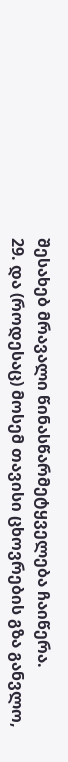შესახებ მრავალი წინასწარმეტყველება ჩაიწერა.
29. და (როდესაც) მოსემ თავისი ცხოვრების გზა განვლო,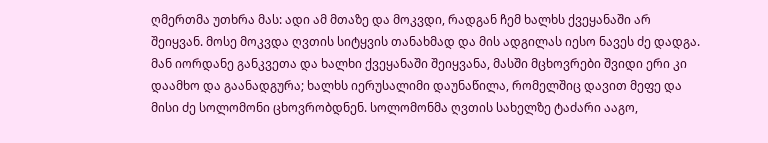ღმერთმა უთხრა მას: ადი ამ მთაზე და მოკვდი, რადგან ჩემ ხალხს ქვეყანაში არ შეიყვან. მოსე მოკვდა ღვთის სიტყვის თანახმად და მის ადგილას იესო ნავეს ძე დადგა. მან იორდანე განკვეთა და ხალხი ქვეყანაში შეიყვანა, მასში მცხოვრები შვიდი ერი კი დაამხო და გაანადგურა; ხალხს იერუსალიმი დაუნაწილა, რომელშიც დავით მეფე და მისი ძე სოლომონი ცხოვრობდნენ. სოლომონმა ღვთის სახელზე ტაძარი ააგო,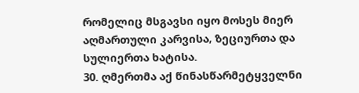რომელიც მსგავსი იყო მოსეს მიერ აღმართული კარვისა, ზეციურთა და სულიერთა ხატისა.
30. ღმერთმა აქ წინასწარმეტყველნი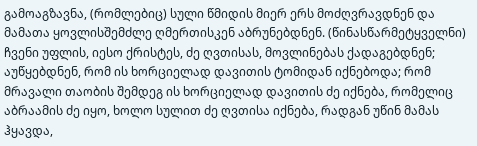გამოაგზავნა, (რომლებიც) სული წმიდის მიერ ერს მოძღვრავდნენ და მამათა ყოვლისშემძლე ღმერთისკენ აბრუნებდნენ. (წინასწარმეტყველნი) ჩვენი უფლის, იესო ქრისტეს, ძე ღვთისას, მოვლინებას ქადაგებდნენ; აუწყებდნენ, რომ ის ხორციელად დავითის ტომიდან იქნებოდა; რომ მრავალი თაობის შემდეგ ის ხორციელად დავითის ძე იქნება, რომელიც აბრაამის ძე იყო, ხოლო სულით ძე ღვთისა იქნება, რადგან უწინ მამას ჰყავდა,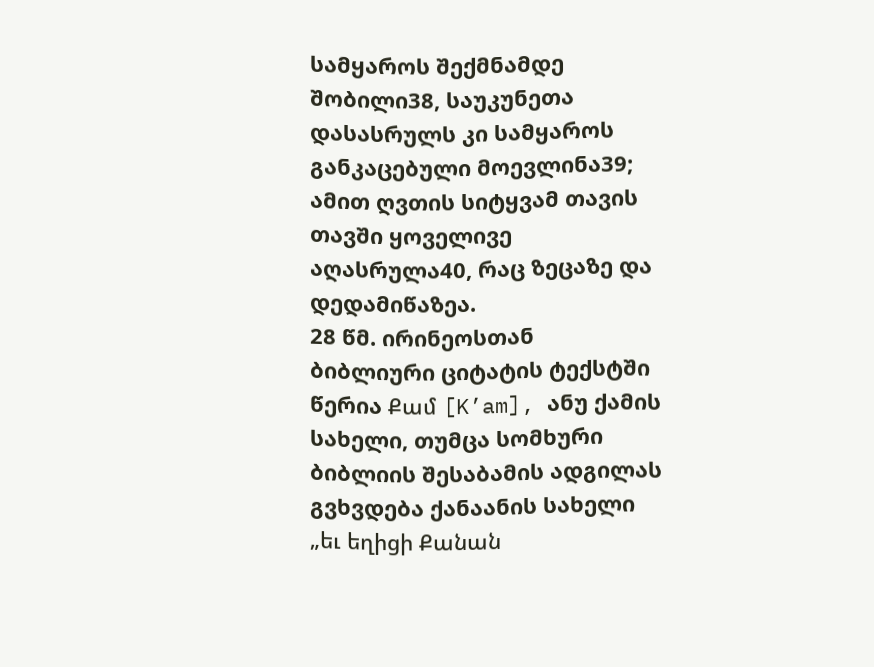სამყაროს შექმნამდე შობილი38, საუკუნეთა დასასრულს კი სამყაროს განკაცებული მოევლინა39; ამით ღვთის სიტყვამ თავის თავში ყოველივე აღასრულა40, რაც ზეცაზე და დედამიწაზეა.
28 წმ. ირინეოსთან ბიბლიური ციტატის ტექსტში წერია Քամ [K’am], ანუ ქამის სახელი, თუმცა სომხური ბიბლიის შესაბამის ადგილას გვხვდება ქანაანის სახელი „եւ եղիցի Քանան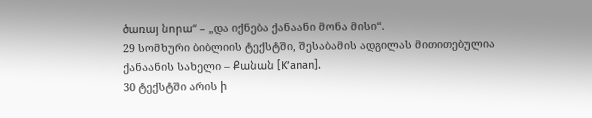ծառայ նորա“ – „და იქნება ქანაანი მონა მისი“.
29 სომხური ბიბლიის ტექსტში, შესაბამის ადგილას მითითებულია ქანაანის სახელი – Քանան [K’anan].
30 ტექსტში არის ի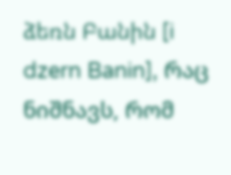ձեռն Բանին [i dzern Banin], რაც ნიშნავს, რომ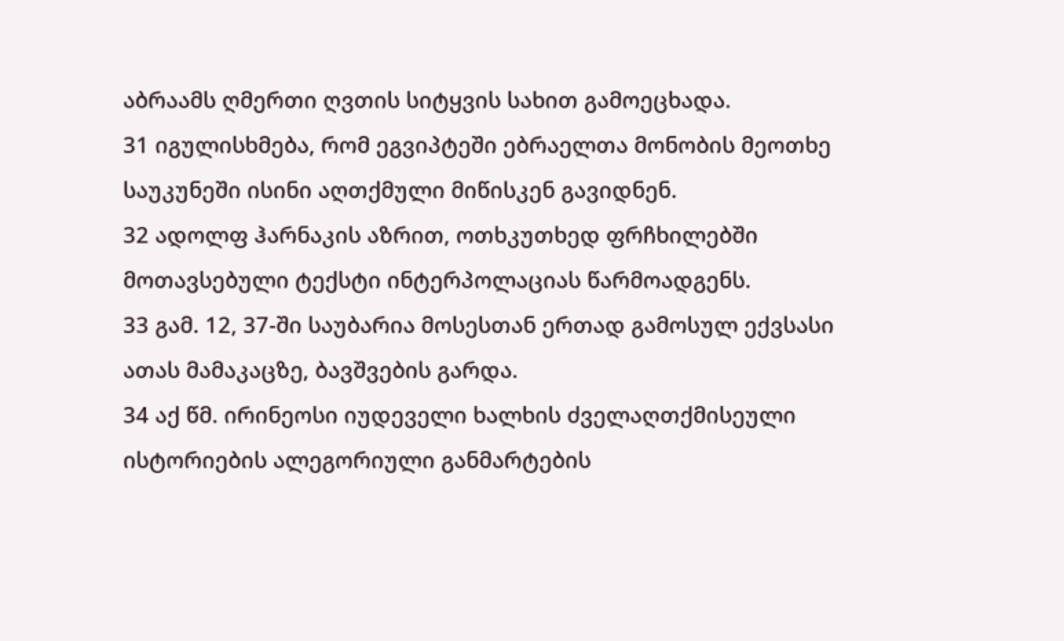აბრაამს ღმერთი ღვთის სიტყვის სახით გამოეცხადა.
31 იგულისხმება, რომ ეგვიპტეში ებრაელთა მონობის მეოთხე საუკუნეში ისინი აღთქმული მიწისკენ გავიდნენ.
32 ადოლფ ჰარნაკის აზრით, ოთხკუთხედ ფრჩხილებში მოთავსებული ტექსტი ინტერპოლაციას წარმოადგენს.
33 გამ. 12, 37-ში საუბარია მოსესთან ერთად გამოსულ ექვსასი ათას მამაკაცზე, ბავშვების გარდა.
34 აქ წმ. ირინეოსი იუდეველი ხალხის ძველაღთქმისეული ისტორიების ალეგორიული განმარტების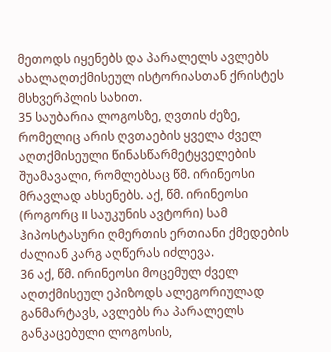მეთოდს იყენებს და პარალელს ავლებს ახალაღთქმისეულ ისტორიასთან ქრისტეს მსხვერპლის სახით.
35 საუბარია ლოგოსზე, ღვთის ძეზე, რომელიც არის ღვთაების ყველა ძველ აღთქმისეული წინასწარმეტყველების შუამავალი, რომლებსაც წმ. ირინეოსი მრავლად ახსენებს. აქ, წმ. ირინეოსი (როგორც II საუკუნის ავტორი) სამ ჰიპოსტასური ღმერთის ერთიანი ქმედების ძალიან კარგ აღწერას იძლევა.
36 აქ, წმ. ირინეოსი მოცემულ ძველ აღთქმისეულ ეპიზოდს ალეგორიულად განმარტავს, ავლებს რა პარალელს განკაცებული ლოგოსის,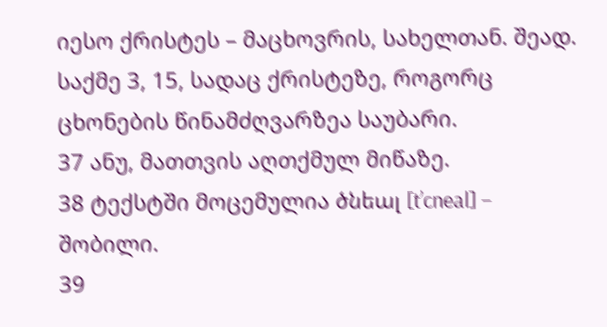იესო ქრისტეს – მაცხოვრის, სახელთან. შეად. საქმე 3, 15, სადაც ქრისტეზე, როგორც ცხონების წინამძღვარზეა საუბარი.
37 ანუ, მათთვის აღთქმულ მიწაზე.
38 ტექსტში მოცემულია ծնեալ [t’cneal] – შობილი.
39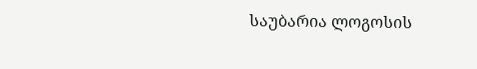საუბარია ლოგოსის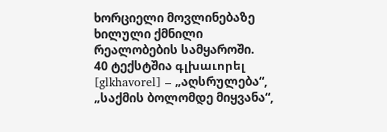ხორციელი მოვლინებაზე ხილული ქმნილი რეალობების სამყაროში.
40 ტექსტშია գլխաւորել [glkhavorel] – „აღსრულება“, „საქმის ბოლომდე მიყვანა“,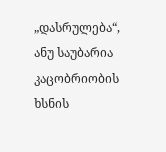„დასრულება“, ანუ საუბარია კაცობრიობის ხსნის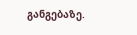განგებაზე.